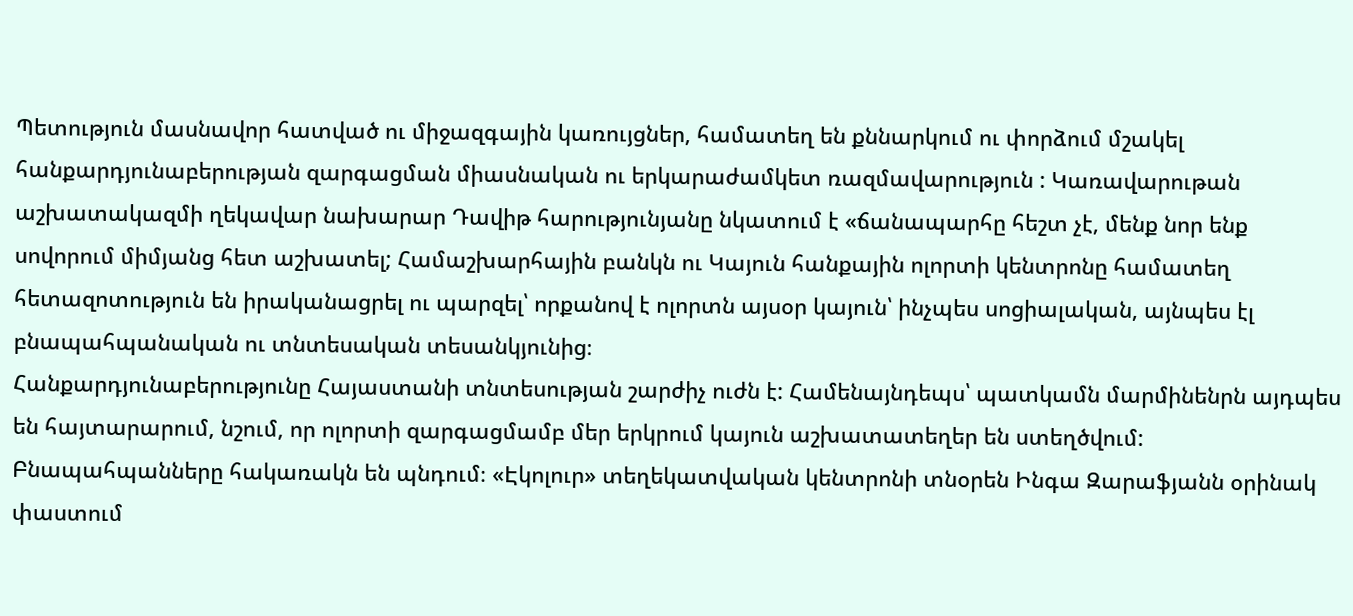Պետություն մասնավոր հատված ու միջազգային կառույցներ, համատեղ են քննարկում ու փորձում մշակել հանքարդյունաբերության զարգացման միասնական ու երկարաժամկետ ռազմավարություն : Կառավարութան աշխատակազմի ղեկավար նախարար Դավիթ հարությունյանը նկատում է «ճանապարհը հեշտ չէ, մենք նոր ենք սովորում միմյանց հետ աշխատել; Համաշխարհային բանկն ու Կայուն հանքային ոլորտի կենտրոնը համատեղ հետազոտություն են իրականացրել ու պարզել՝ որքանով է ոլորտն այսօր կայուն՝ ինչպես սոցիալական, այնպես էլ բնապահպանական ու տնտեսական տեսանկյունից։
Հանքարդյունաբերությունը Հայաստանի տնտեսության շարժիչ ուժն է: Համենայնդեպս՝ պատկամն մարմինենրն այդպես են հայտարարում, նշում, որ ոլորտի զարգացմամբ մեր երկրում կայուն աշխատատեղեր են ստեղծվում:
Բնապահպանները հակառակն են պնդում։ «Էկոլուր» տեղեկատվական կենտրոնի տնօրեն Ինգա Զարաֆյանն օրինակ փաստում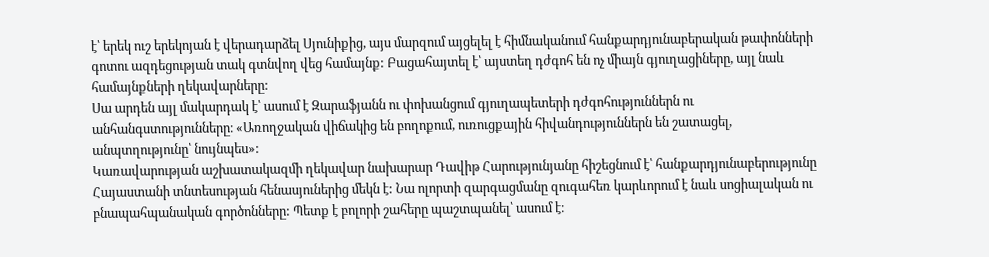է՝ երեկ ուշ երեկոյան է վերադարձել Սյունիքից, այս մարզում այցելել է հիմնականում հանքարդյունաբերական թափոնների գոտու ազդեցության տակ գտնվող վեց համայնք: Բացահայտել է՝ այստեղ դժգոհ են ոչ միայն գյուղացիները, այլ նաև համայնքների ղեկավարները:
Սա արդեն այլ մակարդակ է՝ ասում է Զարաֆյանն ու փոխանցում գյուղապետերի դժգոհություններն ու անհանգստությունները։ «Առողջական վիճակից են բողոքում, ուռուցքային հիվանդություններն են շատացել, անպտղությունը՝ նույնպես»:
Կառավարության աշխատակազմի ղեկավար նախարար Դավիթ Հարությունյանը հիշեցնում է՝ հանքարդյունաբերությունը Հայաստանի տնտեսության հենասյուներից մեկն է: Նա ոլորտի զարգացմանը զուգահեռ կարևորում է նաև սոցիալական ու բնապահպանական գործոնները: Պետք է բոլորի շահերը պաշտպանել՝ ասում է։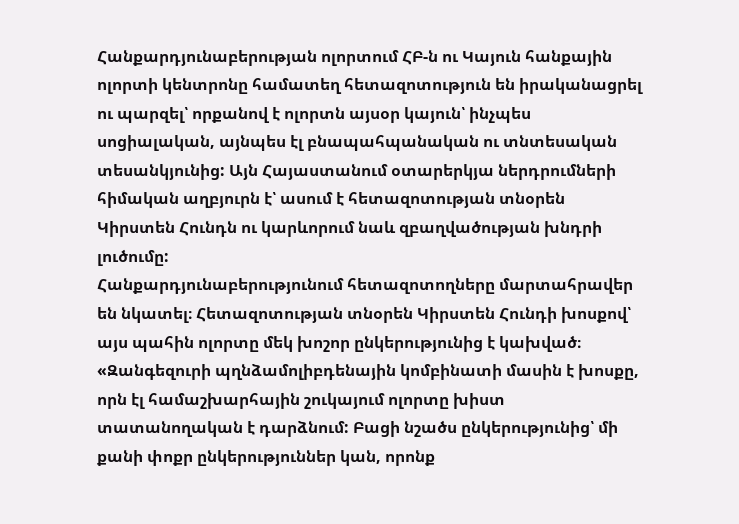Հանքարդյունաբերության ոլորտում ՀԲ-ն ու Կայուն հանքային ոլորտի կենտրոնը համատեղ հետազոտություն են իրականացրել ու պարզել՝ որքանով է ոլորտն այսօր կայուն՝ ինչպես սոցիալական, այնպես էլ բնապահպանական ու տնտեսական տեսանկյունից: Այն Հայաստանում օտարերկյա ներդրումների հիմական աղբյուրն է՝ ասում է հետազոտության տնօրեն Կիրստեն Հունդն ու կարևորում նաև զբաղվածության խնդրի լուծումը:
Հանքարդյունաբերությունում հետազոտողները մարտահրավեր են նկատել։ Հետազոտության տնօրեն Կիրստեն Հունդի խոսքով՝ այս պահին ոլորտը մեկ խոշոր ընկերությունից է կախված։ «Զանգեզուրի պղնձամոլիբդենային կոմբինատի մասին է խոսքը, որն էլ համաշխարհային շուկայում ոլորտը խիստ տատանողական է դարձնում: Բացի նշածս ընկերությունից՝ մի քանի փոքր ընկերություններ կան, որոնք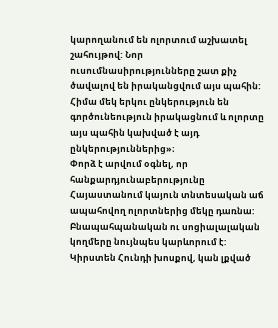կարողանում են ոլորտում աշխատել շահույթով: Նոր ուսումնասիրությունները շատ քիչ ծավալով են իրականցվում այս պահին: Հիմա մեկ երկու ընկերություն են գործունեություն իրակացնում և ոլորտը այս պահին կախված է այդ ընկերություններից»։
Փորձ է արվում օգնել, որ հանքարդյունաբերությունը Հայաստանում կայուն տնտեսական աճ ապահովող ոլորտներից մեկը դառնա: Բնապահպանական ու սոցիալալական կողմերը նույնպես կարևորում է: Կիրստեն Հունդի խոսքով, կան լքված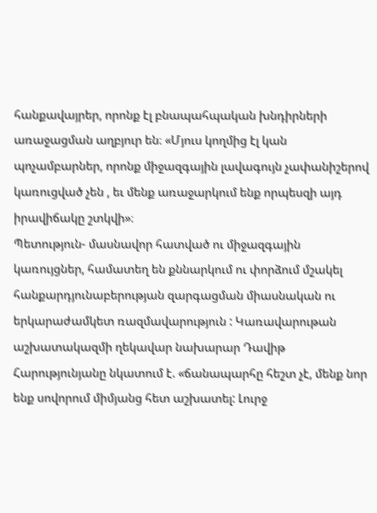հանքավայրեր, որոնք էլ բնապահպական խնդիրների առաջացման աղբյուր են։ «Մյուս կողմից էլ կան պոչամբարներ, որոնք միջազգային լավագույն չափանիշերով կառուցված չեն , եւ մենք առաջարկում ենք որպեսզի այդ իրավիճակը շտկվի»։
Պետություն- մասնավոր հատված ու միջազգային կառույցներ, համատեղ են քննարկում ու փորձում մշակել հանքարդյունաբերության զարգացման միասնական ու երկարաժամկետ ռազմավարություն : Կառավարութան աշխատակազմի ղեկավար նախարար Դավիթ Հարությունյանը նկատում է. «ճանապարհը հեշտ չէ, մենք նոր ենք սովորում միմյանց հետ աշխատել: Լուրջ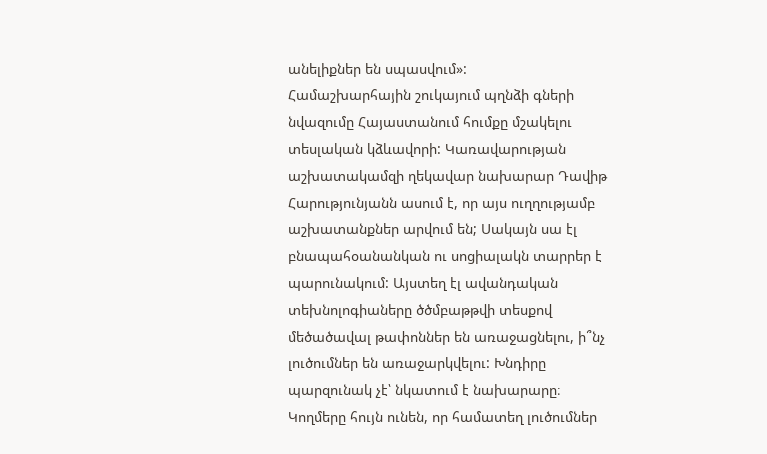անելիքներ են սպասվում»:
Համաշխարհային շուկայում պղնձի գների նվազումը Հայաստանում հումքը մշակելու տեսլական կձևավորի: Կառավարության աշխատակամզի ղեկավար նախարար Դավիթ Հարությունյանն ասում է, որ այս ուղղությամբ աշխատանքներ արվում են; Սակայն սա էլ բնապահօանանկան ու սոցիալակն տարրեր է պարունակում: Այստեղ էլ ավանդական տեխնոլոգիաները ծծմբաթթվի տեսքով մեծածավալ թափոններ են առաջացնելու, ի՞նչ լուծումներ են առաջարկվելու: Խնդիրը պարզունակ չէ՝ նկատում է նախարարը։
Կողմերը հույն ունեն, որ համատեղ լուծումներ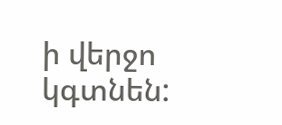ի վերջո կգտնեն: